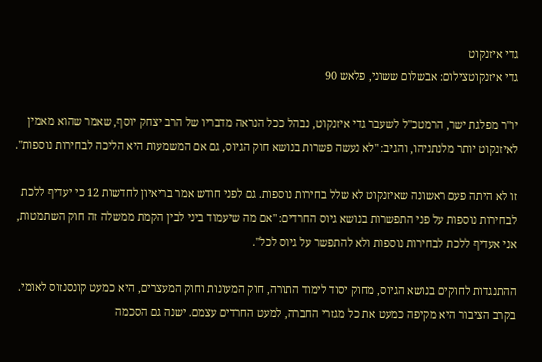גדי איזנקוט
גדי איזנקוטצילום: אבשלום ששוני, פלאש 90

יו"ר מפלגת ישר, הרמטכ"ל לשעבר גדי איזנקוט, נבהל ככל הנראה מדבריו של הרב יצחק יוסף, שאמר שהוא מאמין לאיזנקוט יותר מלנתניהו, והגיב: "לא נעשה פשרות בנושא חוק הגיוס, גם אם המשמעות היא הליכה לבחירות נוספות".

זו לא היתה פעם ראשונה שאיזנקוט לא שלל בחירות נוספות. גם לפני חודש אמר בריאיון לחדשות 12 כי יעדיף ללכת לבחירות נוספות על פני התפשרות בנושא גיוס החרדים: "אם מה שיעמוד ביני לבין הקמת ממשלה זה חוק השתמטות, אני אעדיף ללכת לבחירות נוספות ולא להתפשר על גיוס לכל".

ההתנגדות לחוקים בנושא הגיוס, מחוק יסוד לימוד התורה, חוק המעונות וחוק המעצרים, היא כמעט קונסנזוס לאומי. בקרב הציבור היא מקיפה כמעט את כל מגזרי החברה, למעט החרדים עצמם. ישנה גם הסכמה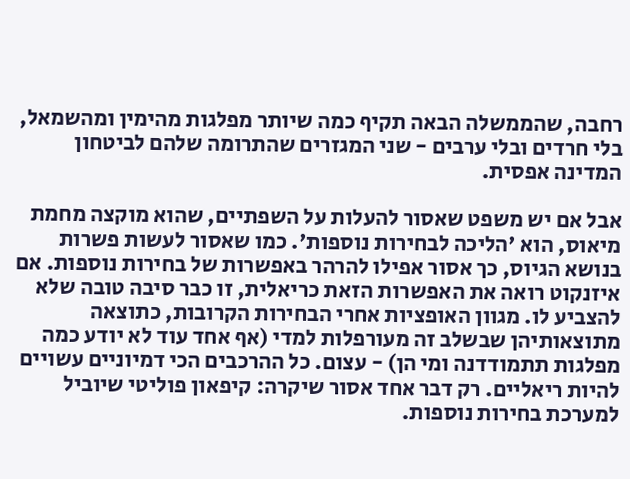רחבה, שהממשלה הבאה תקיף כמה שיותר מפלגות מהימין ומהשמאל, בלי חרדים ובלי ערבים - שני המגזרים שהתרומה שלהם לביטחון המדינה אפסית.

אבל אם יש משפט שאסור להעלות על השפתיים, שהוא מוקצה מחמת מיאוס, הוא 'הליכה לבחירות נוספות'. כמו שאסור לעשות פשרות בנושא הגיוס, כך אסור אפילו להרהר באפשרות של בחירות נוספות. אם איזנקוט רואה את האפשרות הזאת כריאלית, זו כבר סיבה טובה שלא להצביע לו. מגוון האופציות אחרי הבחירות הקרובות, כתוצאה מתוצאותיהן שבשלב זה מעורפלות למדי (אף אחד עוד לא יודע כמה מפלגות תתמודדנה ומי הן) - עצום. כל ההרכבים הכי דמיוניים עשויים להיות ריאליים. רק דבר אחד אסור שיקרה: קיפאון פוליטי שיוביל למערכת בחירות נוספות.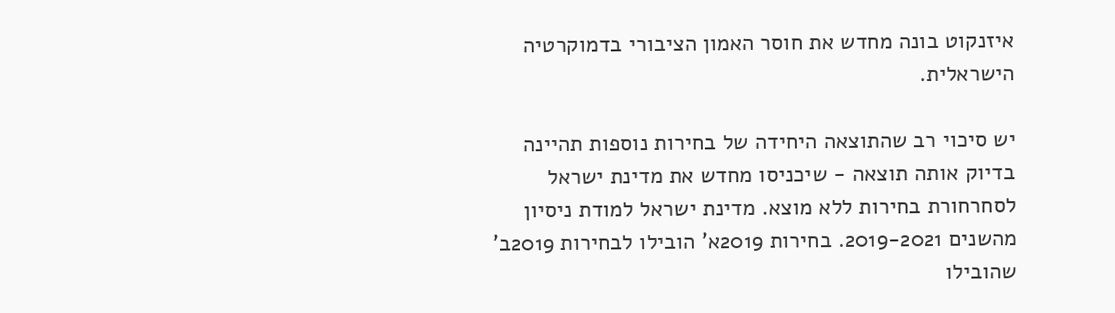איזנקוט בונה מחדש את חוסר האמון הציבורי בדמוקרטיה הישראלית.

יש סיכוי רב שהתוצאה היחידה של בחירות נוספות תהיינה בדיוק אותה תוצאה - שיכניסו מחדש את מדינת ישראל לסחרחורת בחירות ללא מוצא. מדינת ישראל למודת ניסיון מהשנים 2019-2021. בחירות 2019א' הובילו לבחירות 2019ב' שהובילו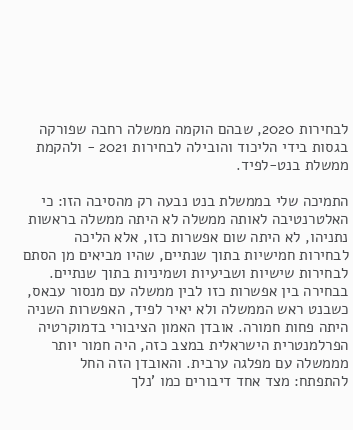לבחירות 2020, שבהם הוקמה ממשלה רחבה שפורקה בגסות בידי הליכוד והובילה לבחירות 2021 - ולהקמת ממשלת בנט-לפיד.

התמיכה שלי בממשלת בנט נבעה רק מהסיבה הזו: כי האלטרנטיבה לאותה ממשלה לא היתה ממשלה בראשות נתניהו, לא היתה שום אפשרות כזו, אלא הליכה לבחירות חמישיות בתוך שנתיים, שהיו מביאים מן הסתם לבחירות שישיות ושביעיות ושמיניות בתוך שנתיים. בבחירה בין אפשרות כזו לבין ממשלה עם מנסור עבאס, כשבנט ראש הממשלה ולא יאיר לפיד, האפשרות השניה היתה פחות חמורה. אובדן האמון הציבורי בדמוקרטיה הפרלמנטרית הישראלית במצב כזה, היה חמור יותר מממשלה עם מפלגה ערבית. והאובדן הזה החל להתפתח: מצד אחד דיבורים כמו 'נלך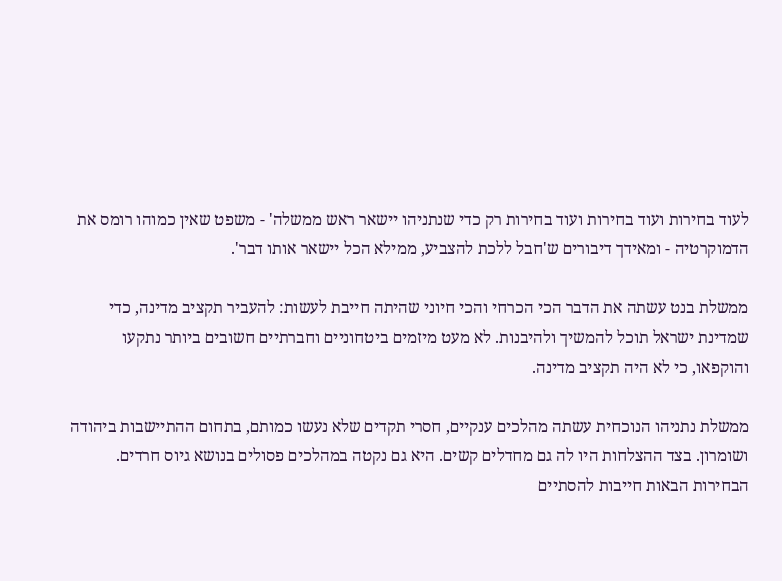לעוד בחירות ועוד בחירות ועוד בחירות רק כדי שנתניהו יישאר ראש ממשלה' - משפט שאין כמוהו רומס את הדמוקרטיה - ומאידך דיבורים ש'חבל ללכת להצביע, ממילא הכל יישאר אותו דבר'.

ממשלת בנט עשתה את הדבר הכי הכרחי והכי חיוני שהיתה חייבת לעשות: להעביר תקציב מדינה, כדי שמדינת ישראל תוכל להמשיך ולהיבנות. לא מעט מיזמים ביטחוניים וחברתיים חשובים ביותר נתקעו והוקפאו, כי לא היה תקציב מדינה.

ממשלת נתניהו הנוכחית עשתה מהלכים ענקיים, חסרי תקדים שלא נעשו כמותם, בתחום ההתיישבות ביהודה ושומרון. בצד ההצלחות היו לה גם מחדלים קשים. היא גם נקטה במהלכים פסולים בנושא גיוס חרדים. הבחירות הבאות חייבות להסתיים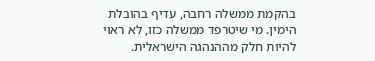בהקמת ממשלה רחבה, עדיף בהובלת הימין. מי שיטרפד ממשלה כזו, לא ראוי להיות חלק מההנהגה הישראלית.